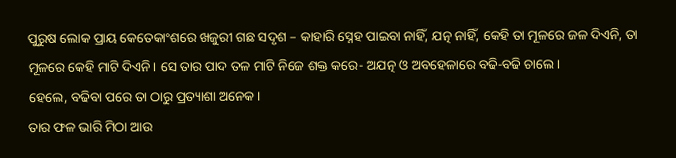ପୁରୁଷ ଲୋକ ପ୍ରାୟ କେତେକାଂଶରେ ଖଜୁରୀ ଗଛ ସଦୃଶ – କାହାରି ସ୍ନେହ ପାଇବା ନାହିଁ, ଯତ୍ନ ନାହିଁ, କେହି ତା ମୂଳରେ ଜଳ ଦିଏନି, ତା ମୂଳରେ କେହି ମାଟି ଦିଏନି। ସେ ତାର ପାଦ ତଳ ମାଟି ନିଜେ ଶକ୍ତ କରେ- ଅଯତ୍ନ ଓ ଅବହେଳାରେ ବଢି-ବଢି ଚାଲେ।
ହେଲେ, ବଢିବା ପରେ ତା ଠାରୁ ପ୍ରତ୍ୟାଶା ଅନେକ।
ତାର ଫଳ ଭାରି ମିଠା ଆଉ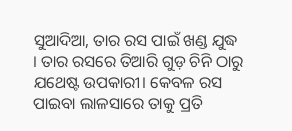ସୁଆଦିଆ, ତାର ରସ ପାଇଁ ଖଣ୍ଡ ଯୁଦ୍ଧ । ତାର ରସରେ ତିଆରି ଗୁଡ଼ ଚିନି ଠାରୁ ଯଥେଷ୍ଟ ଉପକାରୀ। କେବଳ ରସ ପାଇବା ଲାଳସାରେ ତାକୁ ପ୍ରତି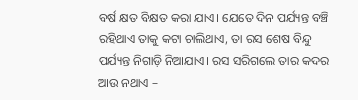ବର୍ଷ କ୍ଷତ ବିକ୍ଷତ କରା ଯାଏ। ଯେତେ ଦିନ ପର୍ଯ୍ୟନ୍ତ ବଞ୍ଚି ରହିଥାଏ ତାକୁ କଟା ଚାଲିଥାଏ, ତା ରସ ଶେଷ ବିନ୍ଦୁ ପର୍ଯ୍ୟନ୍ତ ନିଗାଡ଼ି ନିଆଯାଏ। ରସ ସରିଗଲେ ତାର କଦର ଆଉ ନଥାଏ –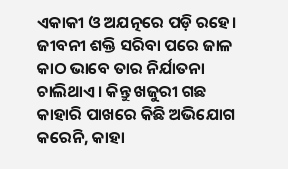ଏକାକୀ ଓ ଅଯତ୍ନରେ ପଡ଼ି ରହେ।
ଜୀବନୀ ଶକ୍ତି ସରିବା ପରେ ଜାଳ କାଠ ଭାବେ ତାର ନିର୍ଯାତନା ଚାଲିଥାଏ। କିନ୍ତୁ ଖଜୁରୀ ଗଛ କାହାରି ପାଖରେ କିଛି ଅଭିଯୋଗ କରେନି, କାହା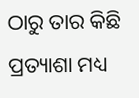ଠାରୁ ତାର କିଛି ପ୍ରତ୍ୟାଶା ମଧ୍ୟ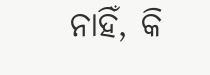ନାହିଁ, କି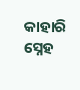କାହାରି ସ୍ନେହ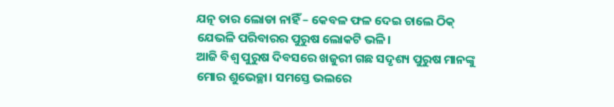ଯତ୍ନ ତାର ଲୋଡା ନାହିଁ – କେବଳ ଫଳ ଦେଇ ଚାଲେ ଠିକ୍ ଯେଭଳି ପରିବାରର ପୁରୁଷ ଲୋକଟି ଭଳି।
ଆଜି ବିଶ୍ବ ପୁରୁଷ ଦିବସରେ ଖଜୁରୀ ଗଛ ସଦୃଶ୍ୟ ପୁରୁଷ ମାନଙ୍କୁ ମୋର ଶୁଭେଚ୍ଛା। ସମସ୍ତେ ଭଲରେ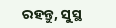ରହନ୍ତୁ, ସୁସ୍ଥ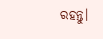ରହନ୍ତୁ।